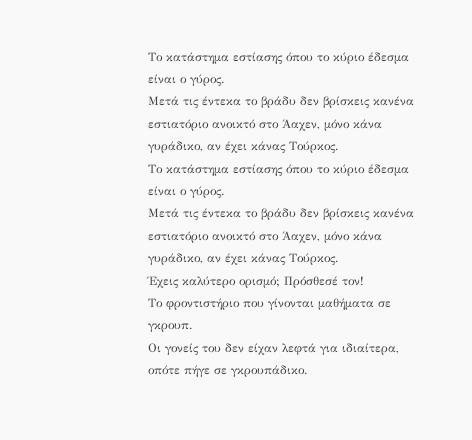Το κατάστημα εστίασης όπου το κύριο έδεσμα είναι ο γύρος.
Μετά τις έντεκα το βράδυ δεν βρίσκεις κανένα εστιατόριο ανοικτό στο Άαχεν, μόνο κάνα γυράδικο, αν έχει κάνας Τούρκος.
Το κατάστημα εστίασης όπου το κύριο έδεσμα είναι ο γύρος.
Μετά τις έντεκα το βράδυ δεν βρίσκεις κανένα εστιατόριο ανοικτό στο Άαχεν, μόνο κάνα γυράδικο, αν έχει κάνας Τούρκος.
Έχεις καλύτερο ορισμό; Πρόσθεσέ τον!
Το φροντιστήριο που γίνονται μαθήματα σε γκρουπ.
Οι γονείς του δεν είχαν λεφτά για ιδιαίτερα, οπότε πήγε σε γκρουπάδικο.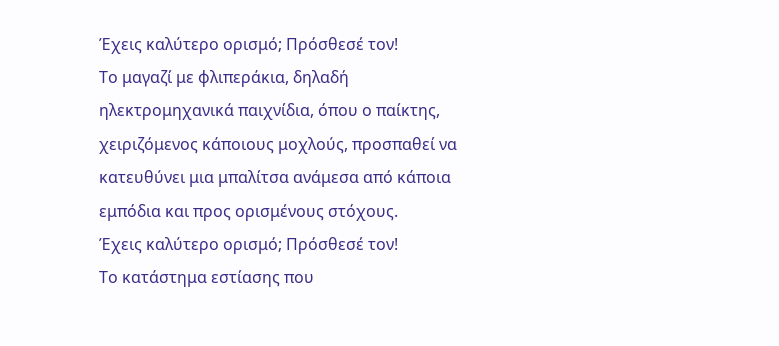Έχεις καλύτερο ορισμό; Πρόσθεσέ τον!
Το μαγαζί με φλιπεράκια, δηλαδή ηλεκτρομηχανικά παιχνίδια, όπου ο παίκτης, χειριζόμενος κάποιους μοχλούς, προσπαθεί να κατευθύνει μια μπαλίτσα ανάμεσα από κάποια εμπόδια και προς ορισμένους στόχους.
Έχεις καλύτερο ορισμό; Πρόσθεσέ τον!
Το κατάστημα εστίασης που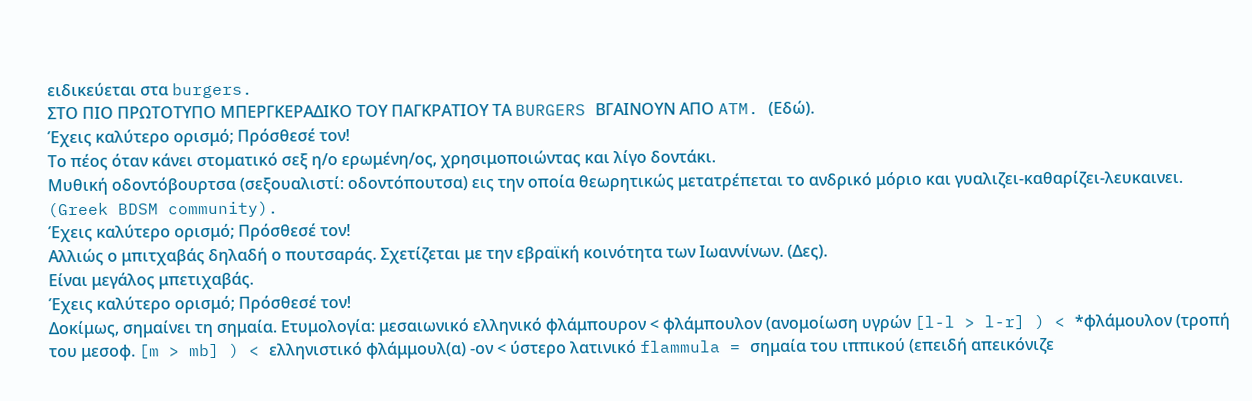ειδικεύεται στα burgers.
ΣΤΟ ΠΙΟ ΠΡΩΤΟΤΥΠΟ ΜΠΕΡΓΚΕΡΑΔΙΚΟ ΤΟΥ ΠΑΓΚΡΑΤΙΟΥ ΤΑ BURGERS ΒΓΑΙΝΟΥΝ ΑΠΟ ATM. (Εδώ).
Έχεις καλύτερο ορισμό; Πρόσθεσέ τον!
Το πέος όταν κάνει στοματικό σεξ η/ο ερωμένη/ος, χρησιμοποιώντας και λίγο δοντάκι.
Μυθική οδοντόβουρτσα (σεξουαλιστί: οδοντόπουτσα) εις την οποία θεωρητικώς μετατρέπεται το ανδρικό μόριο και γυαλιζει-καθαρίζει-λευκαινει. (Greek BDSM community).
Έχεις καλύτερο ορισμό; Πρόσθεσέ τον!
Αλλιώς ο μπιτχαβάς δηλαδή ο πουτσαράς. Σχετίζεται με την εβραϊκή κοινότητα των Ιωαννίνων. (Δες).
Είναι μεγάλος μπετιχαβάς.
Έχεις καλύτερο ορισμό; Πρόσθεσέ τον!
Δοκίμως, σημαίνει τη σημαία. Ετυμολογία: μεσαιωνικό ελληνικό φλάμπουρον < φλάμπουλον (ανομοίωση υγρών [l-l > l-r] ) < *φλάμουλον (τροπή του μεσοφ. [m > mb] ) < ελληνιστικό φλάμμουλ(α) -ον < ύστερο λατινικό flammula = σημαία του ιππικού (επειδή απεικόνιζε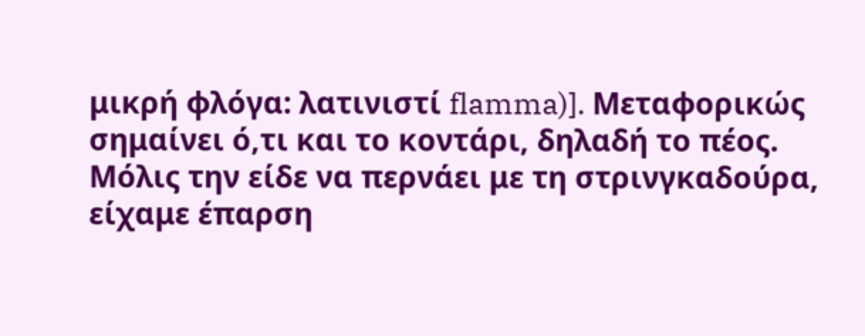μικρή φλόγα: λατινιστί flamma)]. Μεταφορικώς σημαίνει ό,τι και το κοντάρι, δηλαδή το πέος.
Μόλις την είδε να περνάει με τη στρινγκαδούρα, είχαμε έπαρση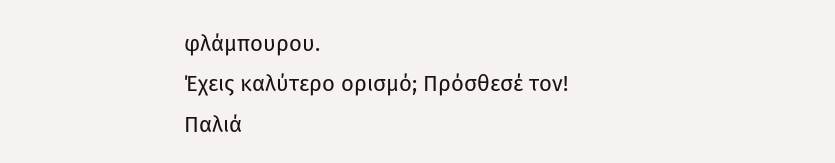φλάμπουρου.
Έχεις καλύτερο ορισμό; Πρόσθεσέ τον!
Παλιά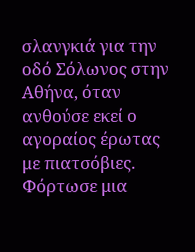σλανγκιά για την οδό Σόλωνος στην Αθήνα, όταν ανθούσε εκεί ο αγοραίος έρωτας με πιατσόβιες.
Φόρτωσε μια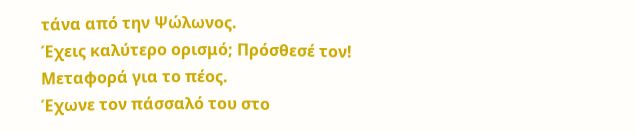τάνα από την Ψώλωνος.
Έχεις καλύτερο ορισμό; Πρόσθεσέ τον!
Μεταφορά για το πέος.
Έχωνε τον πάσσαλό του στο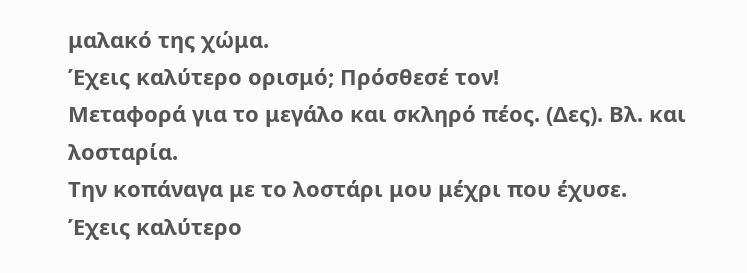μαλακό της χώμα.
Έχεις καλύτερο ορισμό; Πρόσθεσέ τον!
Μεταφορά για το μεγάλο και σκληρό πέος. (Δες). Βλ. και λοσταρία.
Την κοπάναγα με το λοστάρι μου μέχρι που έχυσε.
Έχεις καλύτερο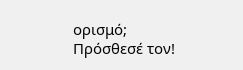ορισμό; Πρόσθεσέ τον!